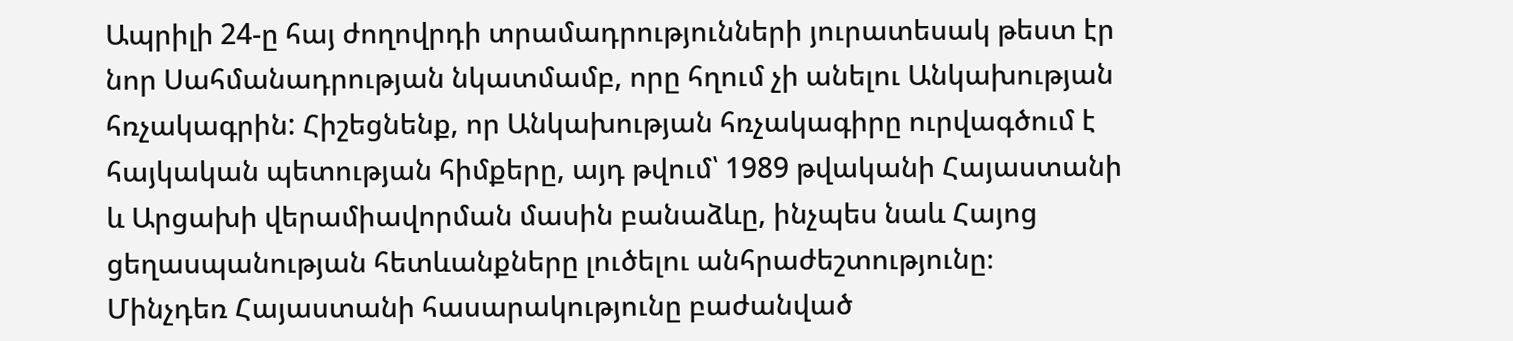Ապրիլի 24-ը հայ ժողովրդի տրամադրությունների յուրատեսակ թեստ էր նոր Սահմանադրության նկատմամբ, որը հղում չի անելու Անկախության հռչակագրին: Հիշեցնենք, որ Անկախության հռչակագիրը ուրվագծում է հայկական պետության հիմքերը, այդ թվում՝ 1989 թվականի Հայաստանի և Արցախի վերամիավորման մասին բանաձևը, ինչպես նաև Հայոց ցեղասպանության հետևանքները լուծելու անհրաժեշտությունը։
Մինչդեռ Հայաստանի հասարակությունը բաժանված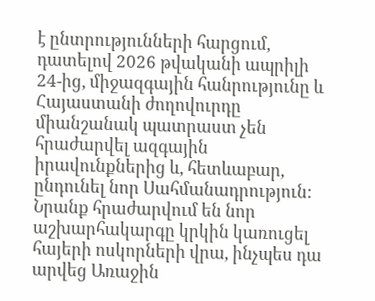է ընտրությունների հարցում, դատելով 2026 թվականի ապրիլի 24-ից, միջազգային հանրությունը և Հայաստանի ժողովուրդը միանշանակ պատրաստ չեն հրաժարվել ազգային իրավունքներից և, հետևաբար, ընդունել նոր Սահմանադրություն: Նրանք հրաժարվում են նոր աշխարհակարգը կրկին կառուցել հայերի ոսկորների վրա, ինչպես դա արվեց Առաջին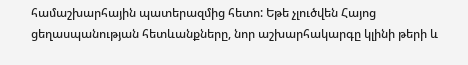համաշխարհային պատերազմից հետո: Եթե չլուծվեն Հայոց ցեղասպանության հետևանքները, նոր աշխարհակարգը կլինի թերի և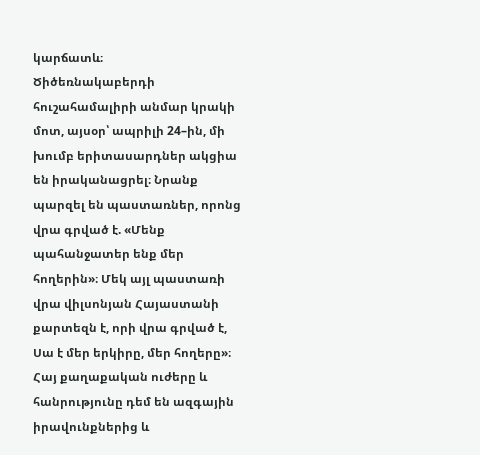կարճատև։
Ծիծեռնակաբերդի հուշահամալիրի անմար կրակի մոտ, այսօր՝ ապրիլի 24–ին, մի խումբ երիտասարդներ ակցիա են իրականացրել։ Նրանք պարզել են պաստառներ, որոնց վրա գրված է. «Մենք պահանջատեր ենք մեր հողերին»։ Մեկ այլ պաստառի վրա վիլսոնյան Հայաստանի քարտեզն է, որի վրա գրված է, Սա է մեր երկիրը, մեր հողերը»։
Հայ քաղաքական ուժերը և հանրությունը դեմ են ազգային իրավունքներից և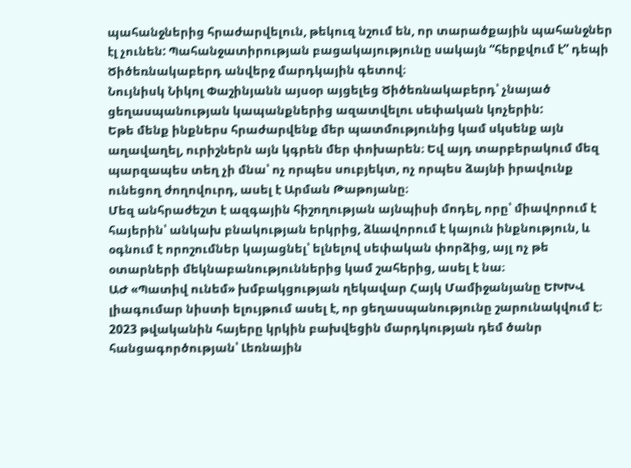պահանջներից հրաժարվելուն, թեկուզ նշում են, որ տարածքային պահանջներ էլ չունեն: Պահանջատիրության բացակայությունը սակայն “հերքվում է” դեպի Ծիծեռնակաբերդ անվերջ մարդկային գետով։
Նույնիսկ Նիկոլ Փաշինյանն այսօր այցելեց Ծիծեռնակաբերդ՝ չնայած ցեղասպանության կապանքներից ազատվելու սեփական կոչերին:
Եթե մենք ինքներս հրաժարվենք մեր պատմությունից կամ սկսենք այն աղավաղել, ուրիշներն այն կգրեն մեր փոխարեն։ Եվ այդ տարբերակում մեզ պարզապես տեղ չի մնա՝ ոչ որպես սուբյեկտ, ոչ որպես ձայնի իրավունք ունեցող ժողովուրդ, ասել է Արման Թաթոյանը։
Մեզ անհրաժեշտ է ազգային հիշողության այնպիսի մոդել, որը՝ միավորում է հայերին՝ անկախ բնակության երկրից, ձևավորում է կայուն ինքնություն, և օգնում է որոշումներ կայացնել՝ ելնելով սեփական փորձից, այլ ոչ թե օտարների մեկնաբանություններից կամ շահերից, ասել է նա։
ԱԺ «Պատիվ ունեմ» խմբակցության ղեկավար Հայկ Մամիջանյանը ԵԽԽՎ լիագումար նիստի ելույթում ասել է, որ ցեղասպանությունը շարունակվում է։ 2023 թվականին հայերը կրկին բախվեցին մարդկության դեմ ծանր հանցագործության՝ Լեռնային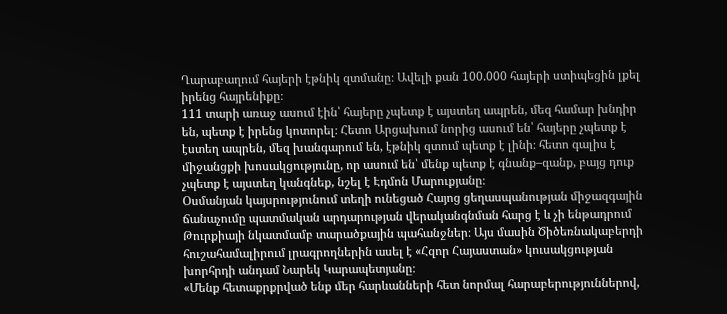Ղարաբաղում հայերի էթնիկ զտմանը։ Ավելի քան 100.000 հայերի ստիպեցին լքել իրենց հայրենիքը։
111 տարի առաջ ասում էին՝ հայերը չպետք է այստեղ ապրեն, մեզ համար խնդիր են, պետք է իրենց կոտորել։ Հետո Արցախում նորից ասում են՝ հայերը չպետք է էստեղ ապրեն, մեզ խանգարում են, էթնիկ զտում պետք է լինի։ հետո գալիս է միջանցքի խոսակցությունը, որ ասում են՝ մենք պետք է գնանք–գանք, բայց դուք չպետք է այստեղ կանգնեք, նշել է Էդմոն Մարուքյանը։
Օսմանյան կայսրությունում տեղի ունեցած Հայոց ցեղասպանության միջազգային ճանաչումը պատմական արդարության վերականգնման հարց է և չի ենթադրում Թուրքիայի նկատմամբ տարածքային պահանջներ։ Այս մասին Ծիծեռնակաբերդի հուշահամալիրում լրագրողներին ասել է «Հզոր Հայաստան» կուսակցության խորհրդի անդամ Նարեկ Կարապետյանը։
«Մենք հետաքրքրված ենք մեր հարևանների հետ նորմալ հարաբերություններով,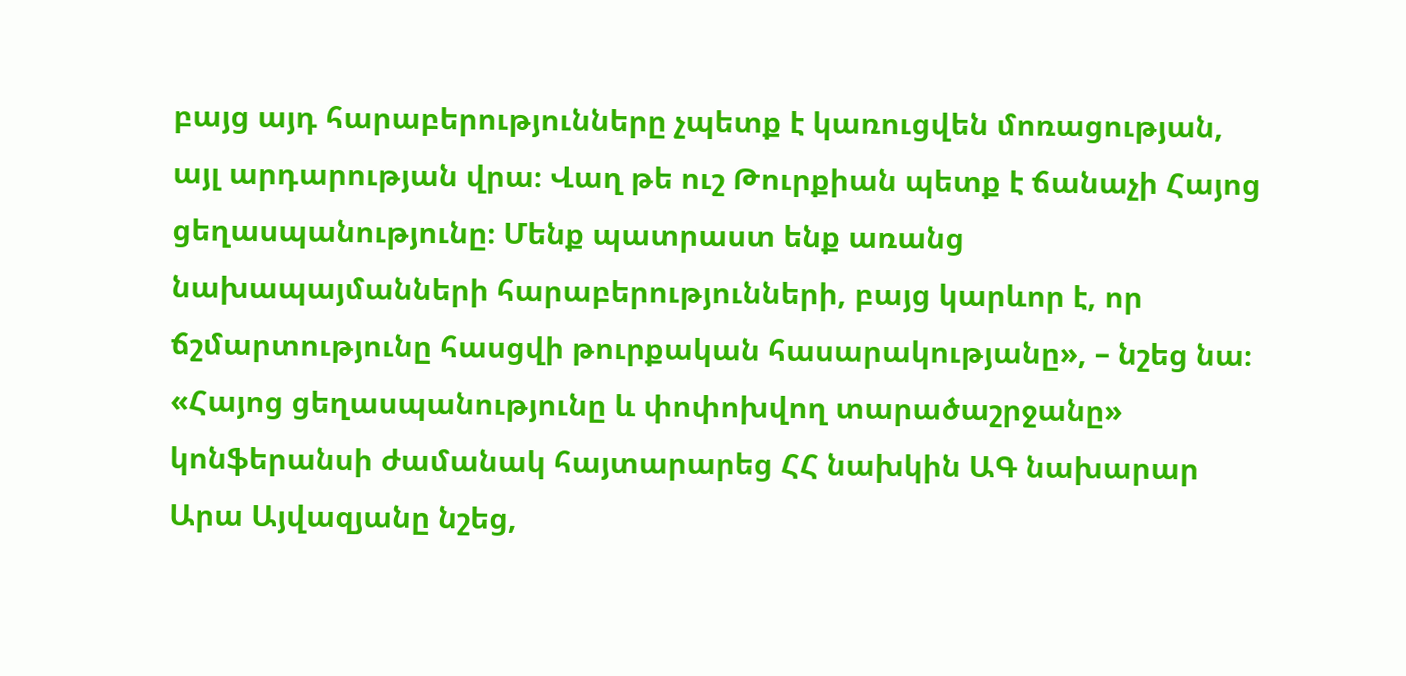բայց այդ հարաբերությունները չպետք է կառուցվեն մոռացության, այլ արդարության վրա։ Վաղ թե ուշ Թուրքիան պետք է ճանաչի Հայոց ցեղասպանությունը։ Մենք պատրաստ ենք առանց նախապայմանների հարաբերությունների, բայց կարևոր է, որ ճշմարտությունը հասցվի թուրքական հասարակությանը», – նշեց նա։
«Հայոց ցեղասպանությունը և փոփոխվող տարածաշրջանը» կոնֆերանսի ժամանակ հայտարարեց ՀՀ նախկին ԱԳ նախարար Արա Այվազյանը նշեց,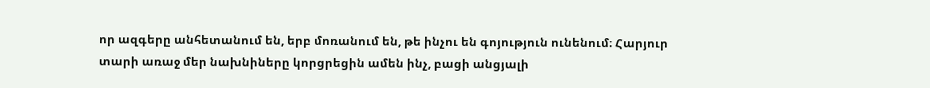որ ազգերը անհետանում են, երբ մոռանում են, թե ինչու են գոյություն ունենում։ Հարյուր տարի առաջ մեր նախնիները կորցրեցին ամեն ինչ, բացի անցյալի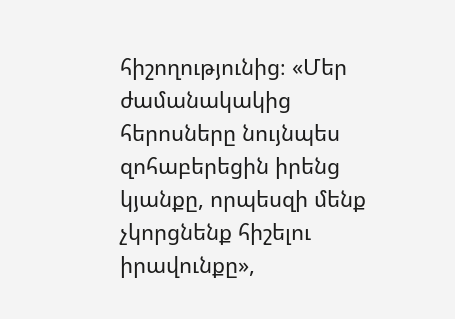հիշողությունից։ «Մեր ժամանակակից հերոսները նույնպես զոհաբերեցին իրենց կյանքը, որպեսզի մենք չկորցնենք հիշելու իրավունքը»,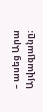– ասեց Արա Այվազյանը։